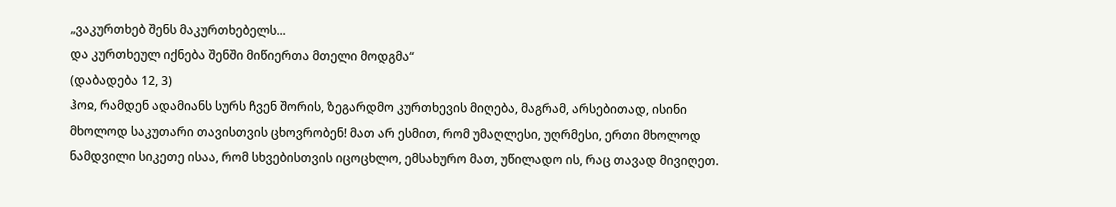„ვაკურთხებ შენს მაკურთხებელს...
და კურთხეულ იქნება შენში მიწიერთა მთელი მოდგმა“
(დაბადება 12, 3)
ჰოჲ, რამდენ ადამიანს სურს ჩვენ შორის, ზეგარდმო კურთხევის მიღება, მაგრამ, არსებითად, ისინი მხოლოდ საკუთარი თავისთვის ცხოვრობენ! მათ არ ესმით, რომ უმაღლესი, უღრმესი, ერთი მხოლოდ ნამდვილი სიკეთე ისაა, რომ სხვებისთვის იცოცხლო, ემსახურო მათ, უწილადო ის, რაც თავად მივიღეთ.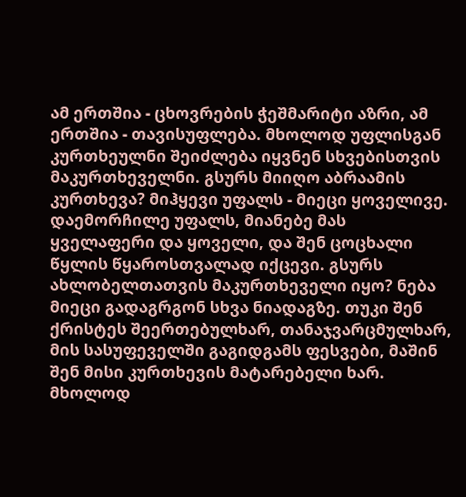ამ ერთშია - ცხოვრების ჭეშმარიტი აზრი, ამ ერთშია - თავისუფლება. მხოლოდ უფლისგან კურთხეულნი შეიძლება იყვნენ სხვებისთვის მაკურთხეველნი. გსურს მიიღო აბრაამის კურთხევა? მიჰყევი უფალს - მიეცი ყოველივე. დაემორჩილე უფალს, მიანებე მას ყველაფერი და ყოველი, და შენ ცოცხალი წყლის წყაროსთვალად იქცევი. გსურს ახლობელთათვის მაკურთხეველი იყო? ნება მიეცი გადაგრგონ სხვა ნიადაგზე. თუკი შენ ქრისტეს შეერთებულხარ, თანაჯვარცმულხარ, მის სასუფეველში გაგიდგამს ფესვები, მაშინ შენ მისი კურთხევის მატარებელი ხარ. მხოლოდ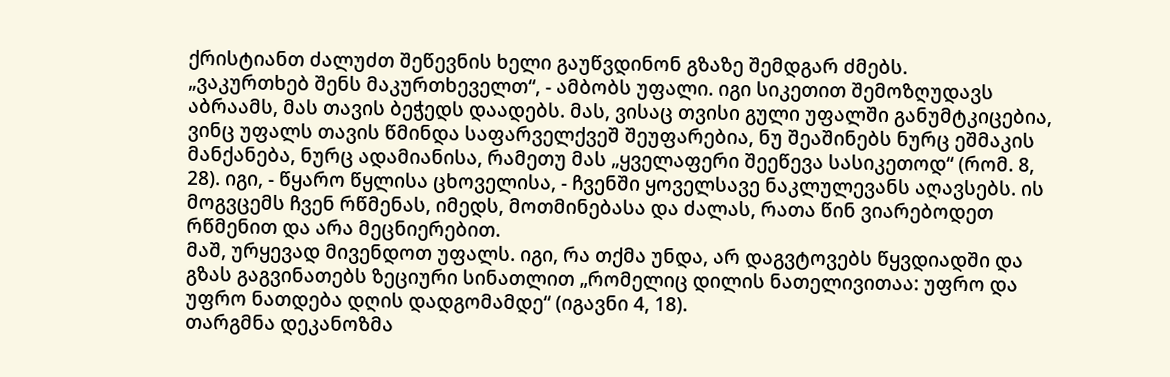ქრისტიანთ ძალუძთ შეწევნის ხელი გაუწვდინონ გზაზე შემდგარ ძმებს.
„ვაკურთხებ შენს მაკურთხეველთ“, - ამბობს უფალი. იგი სიკეთით შემოზღუდავს აბრაამს, მას თავის ბეჭედს დაადებს. მას, ვისაც თვისი გული უფალში განუმტკიცებია, ვინც უფალს თავის წმინდა საფარველქვეშ შეუფარებია, ნუ შეაშინებს ნურც ეშმაკის მანქანება, ნურც ადამიანისა, რამეთუ მას „ყველაფერი შეეწევა სასიკეთოდ“ (რომ. 8, 28). იგი, - წყარო წყლისა ცხოველისა, - ჩვენში ყოველსავე ნაკლულევანს აღავსებს. ის მოგვცემს ჩვენ რწმენას, იმედს, მოთმინებასა და ძალას, რათა წინ ვიარებოდეთ რწმენით და არა მეცნიერებით.
მაშ, ურყევად მივენდოთ უფალს. იგი, რა თქმა უნდა, არ დაგვტოვებს წყვდიადში და გზას გაგვინათებს ზეციური სინათლით „რომელიც დილის ნათელივითაა: უფრო და უფრო ნათდება დღის დადგომამდე“ (იგავნი 4, 18).
თარგმნა დეკანოზმა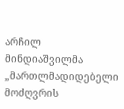არჩილ მინდიაშვილმა
„მართლმადიდებელი მოძღვრის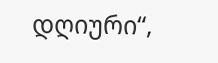დღიური“,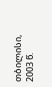თბილისი, 2003 წ.